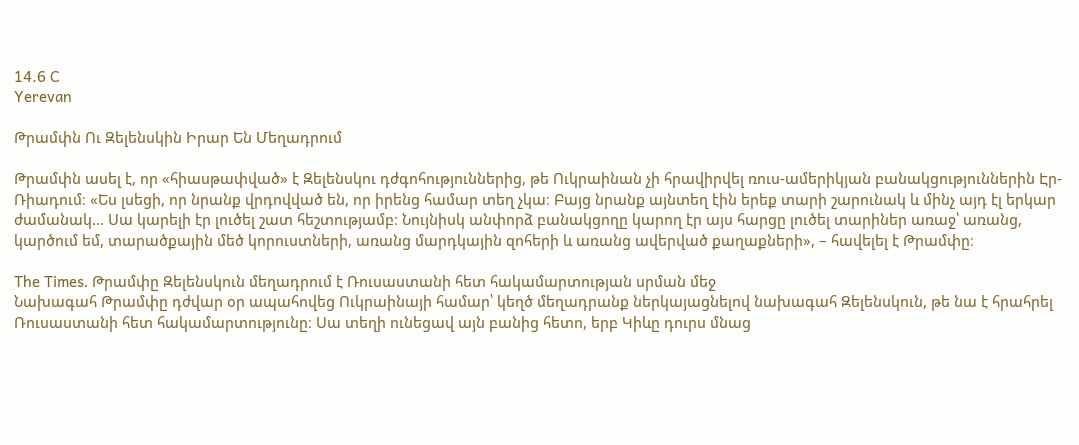14.6 C
Yerevan

Թրամփն Ու Զելենսկին Իրար Են Մեղադրում

Թրամփն ասել է, որ «հիասթափված» է Զելենսկու դժգոհություններից, թե Ուկրաինան չի հրավիրվել ռուս-ամերիկյան բանակցություններին Էր-Ռիադում։ «Ես լսեցի, որ նրանք վրդովված են, որ իրենց համար տեղ չկա։ Բայց նրանք այնտեղ էին երեք տարի շարունակ և մինչ այդ էլ երկար ժամանակ… Սա կարելի էր լուծել շատ հեշտությամբ։ Նույնիսկ անփորձ բանակցողը կարող էր այս հարցը լուծել տարիներ առաջ՝ առանց, կարծում եմ, տարածքային մեծ կորուստների, առանց մարդկային զոհերի և առանց ավերված քաղաքների», – հավելել է Թրամփը։

The Times․ Թրամփը Զելենսկուն մեղադրում է Ռուսաստանի հետ հակամարտության սրման մեջ
Նախագահ Թրամփը դժվար օր ապահովեց Ուկրաինայի համար՝ կեղծ մեղադրանք ներկայացնելով նախագահ Զելենսկուն, թե նա է հրահրել Ռուսաստանի հետ հակամարտությունը։ Սա տեղի ունեցավ այն բանից հետո, երբ Կիևը դուրս մնաց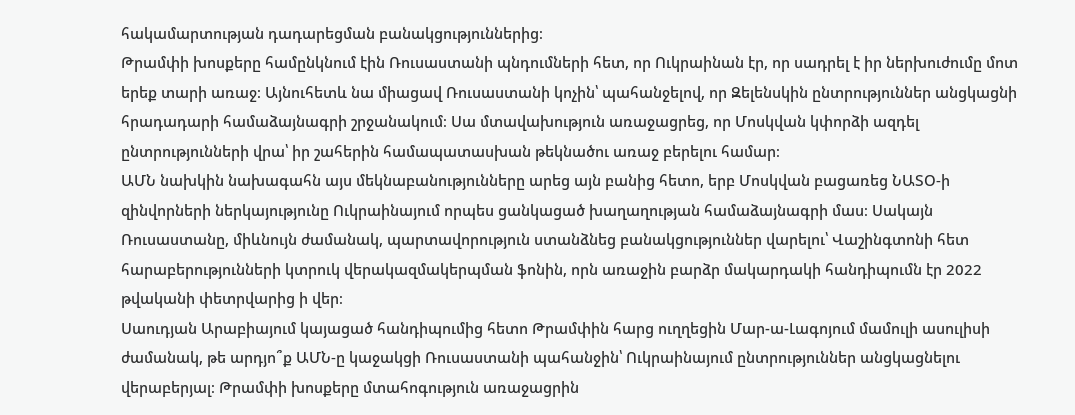հակամարտության դադարեցման բանակցություններից։
Թրամփի խոսքերը համընկնում էին Ռուսաստանի պնդումների հետ, որ Ուկրաինան էր, որ սադրել է իր ներխուժումը մոտ երեք տարի առաջ։ Այնուհետև նա միացավ Ռուսաստանի կոչին՝ պահանջելով, որ Զելենսկին ընտրություններ անցկացնի հրադադարի համաձայնագրի շրջանակում։ Սա մտավախություն առաջացրեց, որ Մոսկվան կփորձի ազդել ընտրությունների վրա՝ իր շահերին համապատասխան թեկնածու առաջ բերելու համար։
ԱՄՆ նախկին նախագահն այս մեկնաբանությունները արեց այն բանից հետո, երբ Մոսկվան բացառեց ՆԱՏՕ‑ի զինվորների ներկայությունը Ուկրաինայում որպես ցանկացած խաղաղության համաձայնագրի մաս։ Սակայն Ռուսաստանը, միևնույն ժամանակ, պարտավորություն ստանձնեց բանակցություններ վարելու՝ Վաշինգտոնի հետ հարաբերությունների կտրուկ վերակազմակերպման ֆոնին, որն առաջին բարձր մակարդակի հանդիպումն էր 2022 թվականի փետրվարից ի վեր։
Սաուդյան Արաբիայում կայացած հանդիպումից հետո Թրամփին հարց ուղղեցին Մար-ա-Լագոյում մամուլի ասուլիսի ժամանակ, թե արդյո՞ք ԱՄՆ‑ը կաջակցի Ռուսաստանի պահանջին՝ Ուկրաինայում ընտրություններ անցկացնելու վերաբերյալ։ Թրամփի խոսքերը մտահոգություն առաջացրին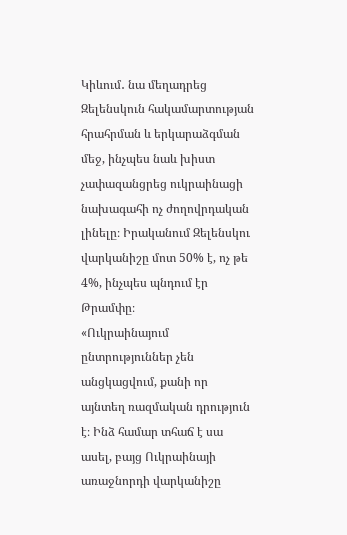Կիևում․ նա մեղադրեց Զելենսկուն հակամարտության հրահրման և երկարաձգման մեջ, ինչպես նաև խիստ չափազանցրեց ուկրաինացի նախագահի ոչ ժողովրդական լինելը։ Իրականում Զելենսկու վարկանիշը մոտ 50% է, ոչ թե 4%, ինչպես պնդում էր Թրամփը։
«Ուկրաինայում ընտրություններ չեն անցկացվում, քանի որ այնտեղ ռազմական դրություն է։ Ինձ համար տհաճ է սա ասել, բայց Ուկրաինայի առաջնորդի վարկանիշը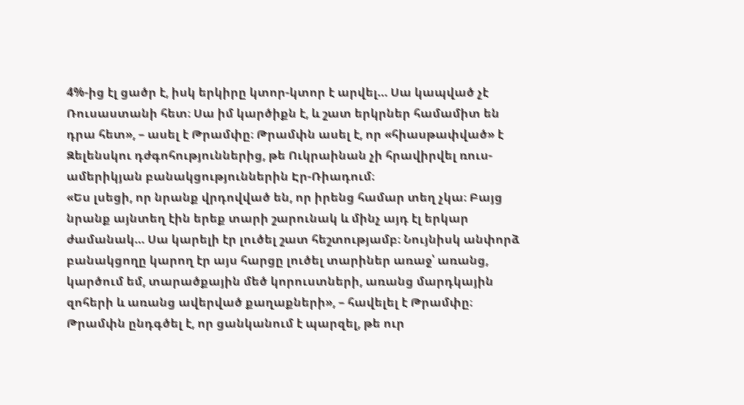4%-ից էլ ցածր է, իսկ երկիրը կտոր-կտոր է արվել… Սա կապված չէ Ռուսաստանի հետ։ Սա իմ կարծիքն է, և շատ երկրներ համամիտ են դրա հետ», – ասել է Թրամփը։ Թրամփն ասել է, որ «հիասթափված» է Զելենսկու դժգոհություններից, թե Ուկրաինան չի հրավիրվել ռուս-ամերիկյան բանակցություններին Էր-Ռիադում։
«Ես լսեցի, որ նրանք վրդովված են, որ իրենց համար տեղ չկա։ Բայց նրանք այնտեղ էին երեք տարի շարունակ և մինչ այդ էլ երկար ժամանակ… Սա կարելի էր լուծել շատ հեշտությամբ։ Նույնիսկ անփորձ բանակցողը կարող էր այս հարցը լուծել տարիներ առաջ՝ առանց, կարծում եմ, տարածքային մեծ կորուստների, առանց մարդկային զոհերի և առանց ավերված քաղաքների», – հավելել է Թրամփը։
Թրամփն ընդգծել է, որ ցանկանում է պարզել, թե ուր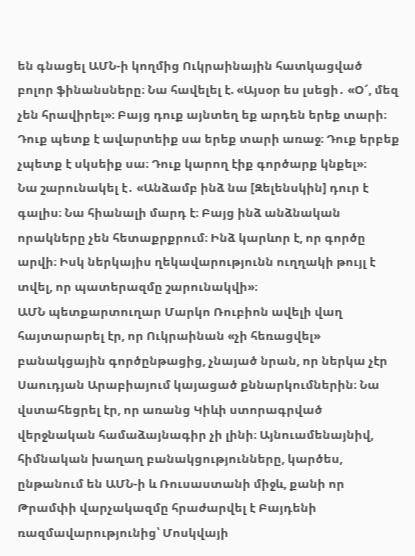են գնացել ԱՄՆ‑ի կողմից Ուկրաինային հատկացված բոլոր ֆինանսները։ Նա հավելել է. «Այսօր ես լսեցի․ «Օ՜, մեզ չեն հրավիրել»։ Բայց դուք այնտեղ եք արդեն երեք տարի։ Դուք պետք է ավարտեիք սա երեք տարի առաջ։ Դուք երբեք չպետք է սկսեիք սա։ Դուք կարող էիք գործարք կնքել»։
Նա շարունակել է․ «Անձամբ ինձ նա [Զելենսկին] դուր է գալիս։ Նա հիանալի մարդ է։ Բայց ինձ անձնական որակները չեն հետաքրքրում։ Ինձ կարևոր է, որ գործը արվի։ Իսկ ներկայիս ղեկավարությունն ուղղակի թույլ է տվել, որ պատերազմը շարունակվի»։
ԱՄՆ պետքարտուղար Մարկո Ռուբիոն ավելի վաղ հայտարարել էր, որ Ուկրաինան «չի հեռացվել» բանակցային գործընթացից, չնայած նրան, որ ներկա չէր Սաուդյան Արաբիայում կայացած քննարկումներին։ Նա վստահեցրել էր, որ առանց Կիևի ստորագրված վերջնական համաձայնագիր չի լինի։ Այնուամենայնիվ, հիմնական խաղաղ բանակցությունները, կարծես, ընթանում են ԱՄՆ‑ի և Ռուսաստանի միջև, քանի որ Թրամփի վարչակազմը հրաժարվել է Բայդենի ռազմավարությունից՝ Մոսկվայի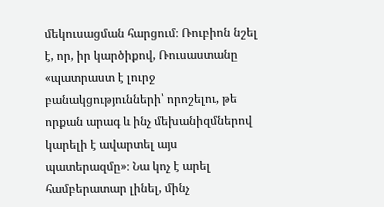մեկուսացման հարցում։ Ռուբիոն նշել է, որ, իր կարծիքով, Ռուսաստանը «պատրաստ է լուրջ բանակցությունների՝ որոշելու, թե որքան արագ և ինչ մեխանիզմներով կարելի է ավարտել այս պատերազմը»։ Նա կոչ է արել համբերատար լինել, մինչ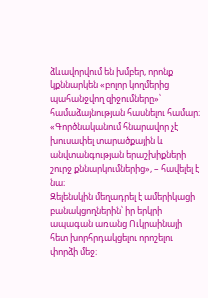ձևավորվում են խմբեր, որոնք կքննարկեն «բոլոր կողմերից պահանջվող զիջումները»՝ համաձայնության հասնելու համար։ «Գործնականում հնարավոր չէ խուսափել տարածքային և անվտանգության երաշխիքների շուրջ քննարկումներից», – հավելել է նա։
Զելենսկին մեղադրել է ամերիկացի բանակցողներին՝ իր երկրի ապագան առանց Ուկրաինայի հետ խորհրդակցելու որոշելու փորձի մեջ։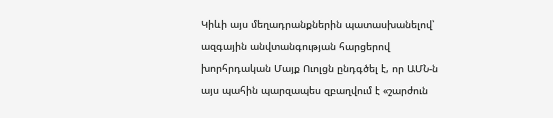Կիևի այս մեղադրանքներին պատասխանելով՝ ազգային անվտանգության հարցերով խորհրդական Մայք Ուոլցն ընդգծել է, որ ԱՄՆ‑ն այս պահին պարզապես զբաղվում է «շարժուն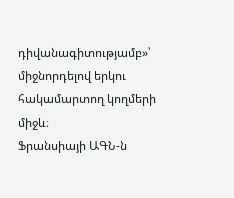դիվանագիտությամբ»՝ միջնորդելով երկու հակամարտող կողմերի միջև։
Ֆրանսիայի ԱԳՆ‑ն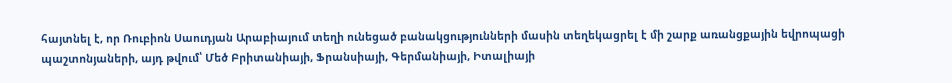հայտնել է, որ Ռուբիոն Սաուդյան Արաբիայում տեղի ունեցած բանակցությունների մասին տեղեկացրել է մի շարք առանցքային եվրոպացի պաշտոնյաների, այդ թվում՝ Մեծ Բրիտանիայի, Ֆրանսիայի, Գերմանիայի, Իտալիայի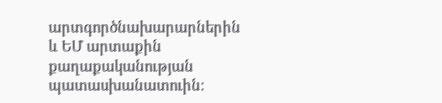արտգործնախարարներին և ԵՄ արտաքին քաղաքականության պատասխանատուին։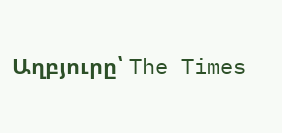Աղբյուրը՝ The Times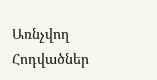Առնչվող Հոդվածներ